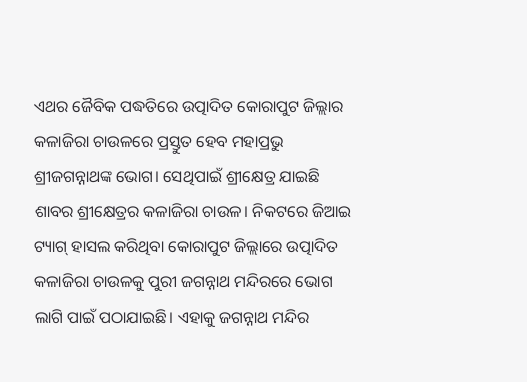ଏଥର ଜୈବିକ ପଦ୍ଧତିରେ ଉତ୍ପାଦିତ କୋରାପୁଟ ଜିଲ୍ଲାର କଳାଜିରା ଚାଉଳରେ ପ୍ରସ୍ତୁତ ହେବ ମହାପ୍ରଭୁ ଶ୍ରୀଜଗନ୍ନାଥଙ୍କ ଭୋଗ। ସେଥିପାଇଁ ଶ୍ରୀକ୍ଷେତ୍ର ଯାଇଛି ଶାବର ଶ୍ରୀକ୍ଷେତ୍ରର କଳାଜିରା ଚାଉଳ। ନିକଟରେ ଜିଆଇ ଟ୍ୟାଗ୍ ହାସଲ କରିଥିବା କୋରାପୁଟ ଜିଲ୍ଲାରେ ଉତ୍ପାଦିତ କଳାଜିରା ଚାଉଳକୁ ପୁରୀ ଜଗନ୍ନାଥ ମନ୍ଦିରରେ ଭୋଗ ଲାଗି ପାଇଁ ପଠାଯାଇଛି। ଏହାକୁ ଜଗନ୍ନାଥ ମନ୍ଦିର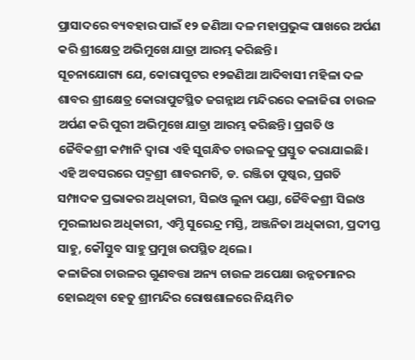ପ୍ରାସାଦରେ ବ୍ୟବହାର ପାଇଁ ୧୨ ଜଣିଆ ଦଳ ମହାପ୍ରଭୁଙ୍କ ପାଖରେ ଅର୍ପଣ କରି ଶ୍ରୀକ୍ଷେତ୍ର ଅଭିମୁଖେ ଯାତ୍ରା ଆରମ୍ଭ କରିଛନ୍ତି।
ସୂଚନାଯୋଗ୍ୟ ଯେ, କୋରାପୁଟର ୧୨ଜଣିଆ ଆଦିବାସୀ ମହିଳା ଦଳ ଶାବର ଶ୍ରୀକ୍ଷେତ୍ର କୋରାପୁଟସ୍ଥିତ ଜଗନ୍ନାଥ ମନ୍ଦିରରେ କଳାଜିରା ଚାଉଳ ଅର୍ପଣ କରି ପୁରୀ ଅଭିମୁଖେ ଯାତ୍ରା ଆରମ୍ଭ କରିଛନ୍ତି। ପ୍ରଗତି ଓ ଜୈବିକଶ୍ରୀ କମ୍ପାନି ଦ୍ୱାରା ଏହି ସୁଗନ୍ଧିତ ଚାଉଳକୁ ପ୍ରସ୍ତୁତ କରାଯାଇଛି। ଏହି ଅବସରରେ ପଦ୍ମଶ୍ରୀ ଶାବରମତି, ଡ. ରଞ୍ଜିତା ପୁଷ୍କର, ପ୍ରଗତି ସମ୍ପାଦକ ପ୍ରଭାକର ଅଧିକାରୀ, ସିଇଓ ଲୁନା ପଣ୍ଡା, ଜୈବିକଶ୍ରୀ ସିଇଓ ମୁରଲୀଧର ଅଧିକାରୀ, ଏମ୍ଡି ସୁରେନ୍ଦ୍ର ମସ୍ତି, ଅଞ୍ଜନିତା ଅଧିକାରୀ, ପ୍ରଦୀପ୍ତ ସାହୁ, କୌସ୍ତୁବ ସାହୁ ପ୍ରମୁଖ ଉପସ୍ଥିତ ଥିଲେ।
କଳାଜିରା ଚାଉଳର ଗୁଣବତ୍ତା ଅନ୍ୟ ଚାଉଳ ଅପେକ୍ଷା ଉନ୍ନତମାନର ହୋଇଥିବା ହେତୁ ଶ୍ରୀମନ୍ଦିର ରୋଷଶାଳରେ ନିୟମିତ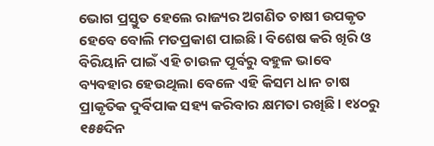ଭୋଗ ପ୍ରସ୍ତୁତ ହେଲେ ରାଜ୍ୟର ଅଗଣିତ ଚାଷୀ ଉପକୃତ ହେବେ ବୋଲି ମତପ୍ରକାଶ ପାଇଛି। ବିଶେଷ କରି ଖିରି ଓ ବିରିୟାନି ପାଇଁ ଏହି ଚାଉଳ ପୂର୍ବରୁ ବହୁଳ ଭାବେ ବ୍ୟବହାର ହେଉଥିଲା ବେଳେ ଏହି କିସମ ଧାନ ଚାଷ ପ୍ରାକୃତିକ ଦୁର୍ବିପାକ ସହ୍ୟ କରିବାର କ୍ଷମତା ରଖିଛି। ୧୪୦ରୁ ୧୫୫ଦିନ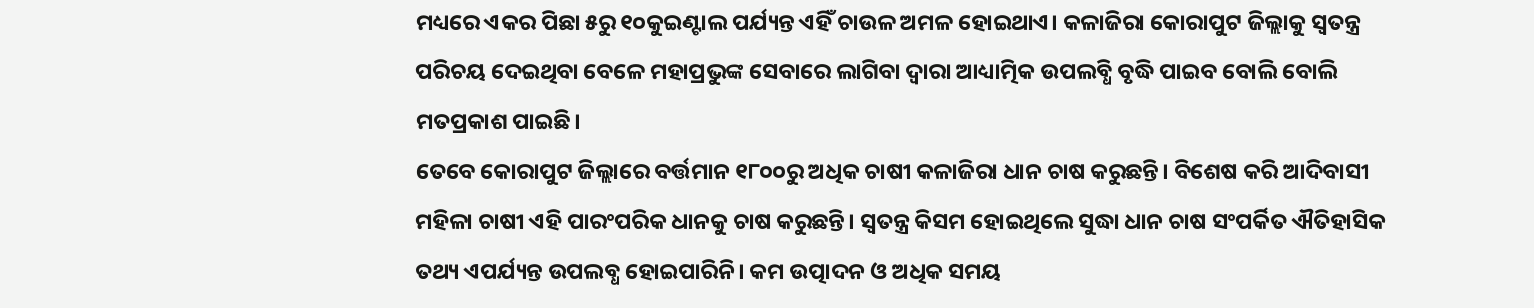ମଧ୍ୟରେ ଏକର ପିଛା ୫ରୁ ୧୦କୁଇଣ୍ଟାଲ ପର୍ଯ୍ୟନ୍ତ ଏହିଁ ଚାଉଳ ଅମଳ ହୋଇଥାଏ। କଳାଜିରା କୋରାପୁଟ ଜିଲ୍ଲାକୁ ସ୍ବତନ୍ତ୍ର ପରିଚୟ ଦେଇଥିବା ବେଳେ ମହାପ୍ରଭୁଙ୍କ ସେବାରେ ଲାଗିବା ଦ୍ୱାରା ଆଧ୍ୟାତ୍ମିକ ଉପଲବ୍ଧି ବୃଦ୍ଧି ପାଇବ ବୋଲି ବୋଲି ମତପ୍ରକାଶ ପାଇଛି।
ତେବେ କୋରାପୁଟ ଜିଲ୍ଲାରେ ବର୍ତ୍ତମାନ ୧୮୦୦ରୁ ଅଧିକ ଚାଷୀ କଳାଜିରା ଧାନ ଚାଷ କରୁଛନ୍ତି। ବିଶେଷ କରି ଆଦିବାସୀ ମହିଳା ଚାଷୀ ଏହି ପାରଂପରିକ ଧାନକୁ ଚାଷ କରୁଛନ୍ତି। ସ୍ବତନ୍ତ୍ର କିସମ ହୋଇଥିଲେ ସୁଦ୍ଧା ଧାନ ଚାଷ ସଂପର୍କିତ ଐତିହାସିକ ତଥ୍ୟ ଏପର୍ଯ୍ୟନ୍ତ ଉପଲବ୍ଧ ହୋଇପାରିନି। କମ ଉତ୍ପାଦନ ଓ ଅଧିକ ସମୟ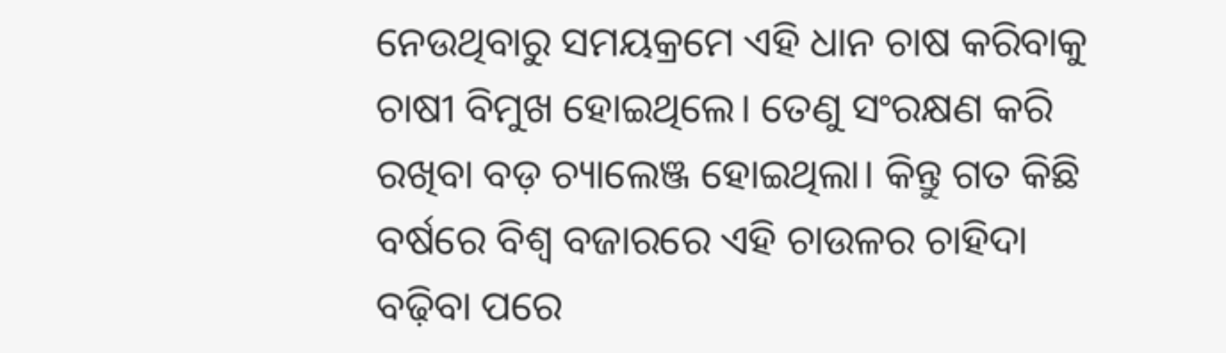ନେଉଥିବାରୁ ସମୟକ୍ରମେ ଏହି ଧାନ ଚାଷ କରିବାକୁ ଚାଷୀ ବିମୁଖ ହୋଇଥିଲେ। ତେଣୁ ସଂରକ୍ଷଣ କରି ରଖିବା ବଡ଼ ଚ୍ୟାଲେଞ୍ଜ ହୋଇଥିଲା। କିନ୍ତୁ ଗତ କିଛି ବର୍ଷରେ ବିଶ୍ବ ବଜାରରେ ଏହି ଚାଉଳର ଚାହିଦା ବଢ଼ିବା ପରେ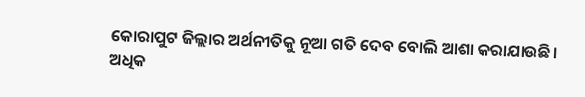କୋରାପୁଟ ଜିଲ୍ଲାର ଅର୍ଥନୀତିକୁ ନୂଆ ଗତି ଦେବ ବୋଲି ଆଶା କରାଯାଉଛି।
ଅଧିକ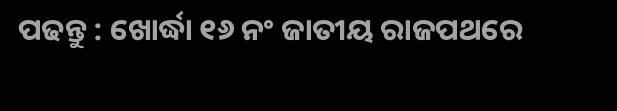ପଢନ୍ତୁ : ଖୋର୍ଦ୍ଧା ୧୬ ନଂ ଜାତୀୟ ରାଜପଥରେ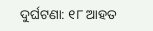ଦୁର୍ଘଟଣା: ୧୮ ଆହତ